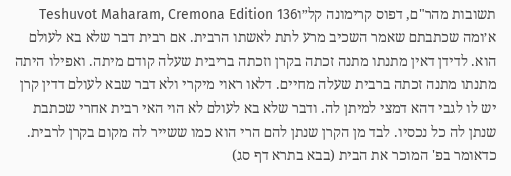תשובות מהר"ם, דפוס קרימונה קל״וTeshuvot Maharam, Cremona Edition 136
א׳ומה שכתבתם שאמר השכיב מרע לתת לאשתו הרבית. אם רבית דבר שלא בא לעולם הוא. לדידן דאין מתנתו מתנה זכתה בקרן וזכתה בריבית שעלה קודם מיתה. ואפילו היתה מתנתו מתנה זכתה ברבית שעלה מחיים. דלאו ראוי מיקרי ולא דבר שבא לעולם דדין קרן יש לו לגבי דהא דמצי למיתן לה. ודבר שלא בא לעולם לא הוי האי רבית אחרי שכתבת שנתן לה כל נכסיו. לבד מן הקרן שנתן להם הרי הוא כמו ששייר לה מקום בקרן לרבית. כדאומר בפ' המוכר את הבית (בבא בתרא דף סג)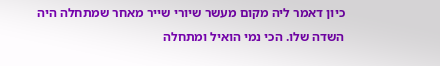כיון דאמר ליה מקום מעשר שיורי שייר מאחר שמתחלה היה השדה שלו. הכי נמי הואיל ומתחלה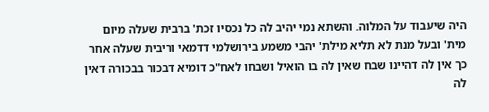היה שיעבוד על המלוה. והשתא נמי יהיב לה כל נכסיו זכת' ברבית שעלה מיום מית' ובעל מנת לא תליא מילת' יהבי משמע בירושלמי דדמאי וריבית שעלה אחר כך אין לה דהיינו שבח שאין לה בו הואיל ושבחו לאח"כ דומיא דבכור בבכורה דאין לה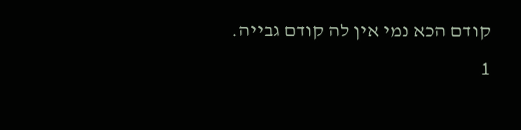קודם הכא נמי אין לה קודם גבייה.
1